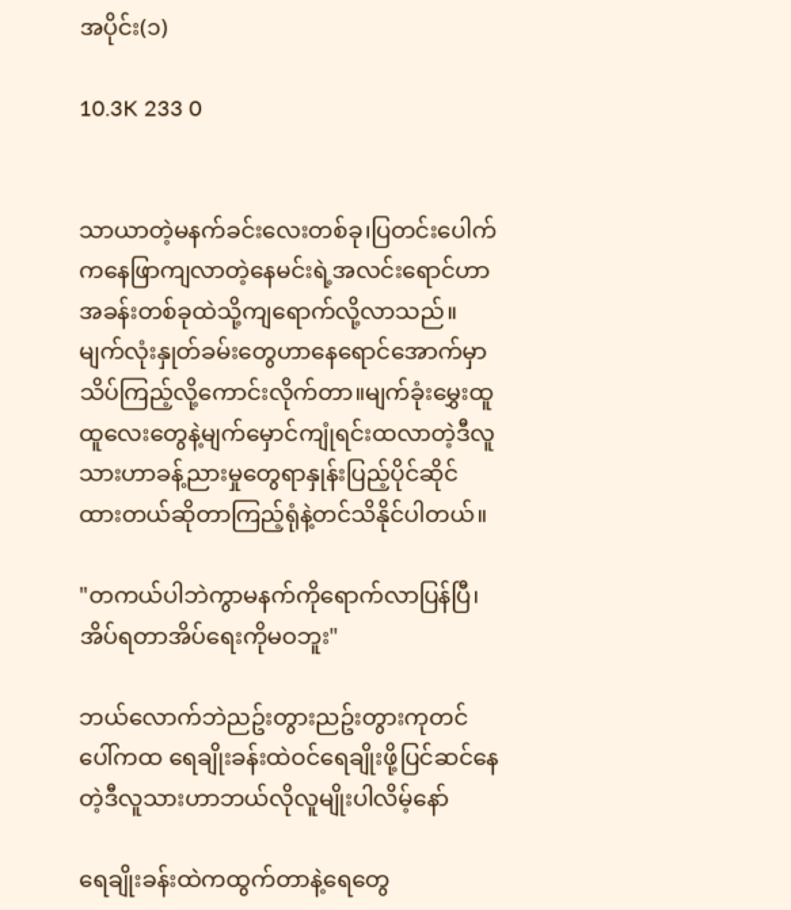အပိုင်း(၁)

10.3K 233 0


သာယာတဲ့မနက်ခင်းလေးတစ်ခု၊ပြတင်းပေါက်ကနေဖြာကျလာတဲ့နေမင်းရဲ့အလင်းရောင်ဟာအခန်းတစ်ခုထဲသို့ကျရောက်လို့လာသည်။မျက်လုံးနှုတ်ခမ်းတွေဟာနေရောင်အောက်မှာသိပ်ကြည့်လို့ကောင်းလိုက်တာ။မျက်ခုံးမွှေးထူထူလေးတွေနဲ့မျက်မှောင်ကျုံရင်းထလာတဲ့ဒီလူသားဟာခန့်ညားမှုတွေရာနှုန်းပြည့်ပိုင်ဆိုင်ထားတယ်ဆိုတာကြည့်ရုံနဲ့တင်သိနိုင်ပါတယ်။

"တကယ်ပါဘဲကွာမနက်ကိုရောက်လာပြန်ပြီ၊အိပ်ရတာအိပ်ရေးကိုမဝဘူး"

ဘယ်လောက်ဘဲညဥ်းတွားညဥ်းတွားကုတင်ပေါ်ကထ ရေချိုးခန်းထဲဝင်ရေချိုးဖို့ပြင်ဆင်နေတဲ့ဒီလူသားဟာဘယ်လိုလူမျိုးပါလိမ့်နော်

ရေချိုးခန်းထဲကထွက်တာနဲ့ရေတွေ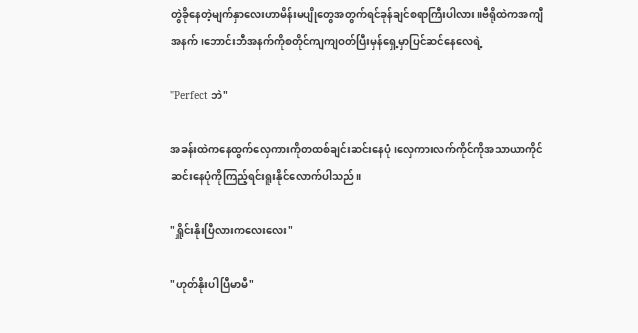တွဲခိုနေတဲ့မျက်နှာလေးဟာမိန်းမပျိုတွေအတွက်ရင်ခုန်ချင်စရာကြီးပါလား။ဗီရိုထဲကအကျီအနက်၊ဘောင်းဘီအနက်ကိုစတိုင်ကျကျဝတ်ပြီးမှန်ရှေ့မှာပြင်ဆင်နေလေရဲ့

"Perfect ဘဲ"

အခန်းထဲကနေထွက်လှေကားကိုတထစ်ချင်းဆင်းနေပုံ၊လှေကားလက်ကိုင်ကိုအသာယာကိုင်ဆင်းနေပုံကိုကြည့်ရင်းရူးနိုင်လောက်ပါသည်။

"ရှိူင်းနိုးပြီလားကလေးလေး"

"ဟုတ်နိုးပါပြီမာမီ"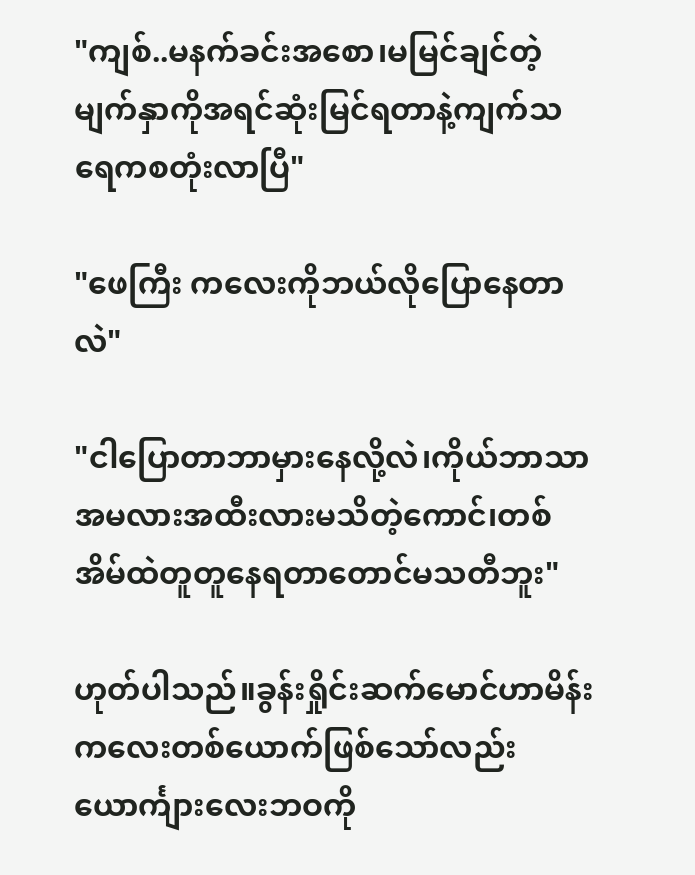"ကျစ်..မနက်ခင်းအစော၊မမြင်ချင်တဲ့မျက်နှာကိုအရင်ဆုံးမြင်ရတာနဲ့ကျက်သရေကစတုံးလာပြီ"

"ဖေကြီး ကလေးကိုဘယ်လိုပြောနေတာလဲ"

"ငါပြောတာဘာမှားနေလို့လဲ၊ကိုယ်ဘာသာအမလားအထီးလားမသိတဲ့ကောင်၊တစ်အိမ်ထဲတူတူနေရတာတောင်မသတီဘူး"

ဟုတ်ပါသည်။ခွန်းရှိုင်းဆက်မောင်ဟာမိန်းကလေးတစ်ယောက်ဖြစ်သော်လည်း ယောင်္ကျားလေးဘဝကို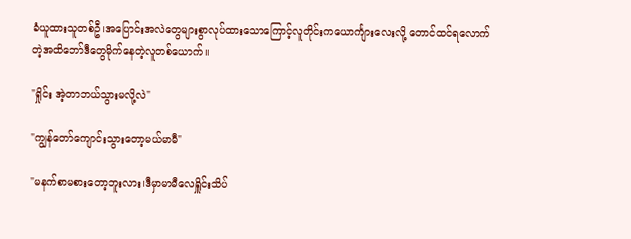ခံယူထားသူတစ်ဦ၊အပြောင်းအလဲတွေများစွာလုပ်ထားသောကြောင့်လူတိုင်းကယောင်္ကျားလေးလို့‌ တောင်ထင်ရလောက်တဲ့အထိဘော်ဒီတွေမိုက်‌နေတဲ့လူတစ်ယောက်။

"ရှိုင်း အဲ့တာဘယ်သွားမလို့လဲ"

"ကျွန်တော်ကျောင်းသွားတော့မယ်မာမီ"

"မနက်စာမစားတော့ဘူးလား၊ဒီမှာမာမီလေရှိူင်းသိပ်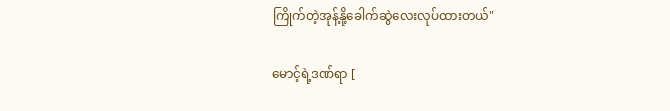ကြိုက်တဲ့အုန့်နို့ခေါက်ဆွဲလေးလုပ်ထားတယ်"

မောင့်ရဲ့ဒဏ်ရာ [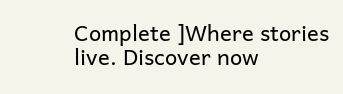Complete ]Where stories live. Discover now